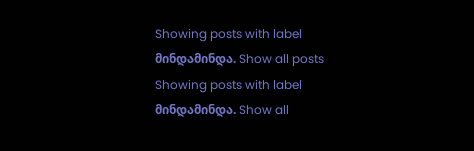Showing posts with label მინდამინდა. Show all posts
Showing posts with label მინდამინდა. Show all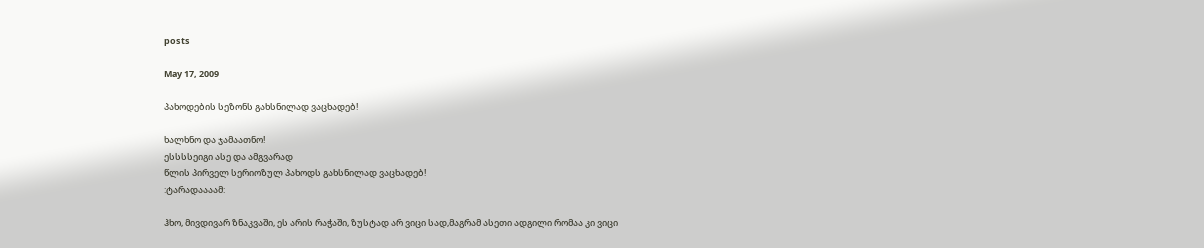posts

May 17, 2009

პახოდების სეზონს გახსნილად ვაცხადებ!

ხალხნო და ჯამაათნო!
ესსსსეიგი ასე და ამგვარად
წლის პირველ სერიოზულ პახოდს გახსნილად ვაცხადებ!
:ტარადაააამ:

ჰხო, მივდივარ ზნაკვაში, ეს არის რაჭაში, ზუსტად არ ვიცი სად,მაგრამ ასეთი ადგილი რომაა კი ვიცი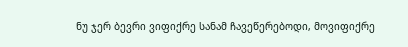ნუ ჯერ ბევრი ვიფიქრე სანამ ჩავეწერებოდი, მოვიფიქრე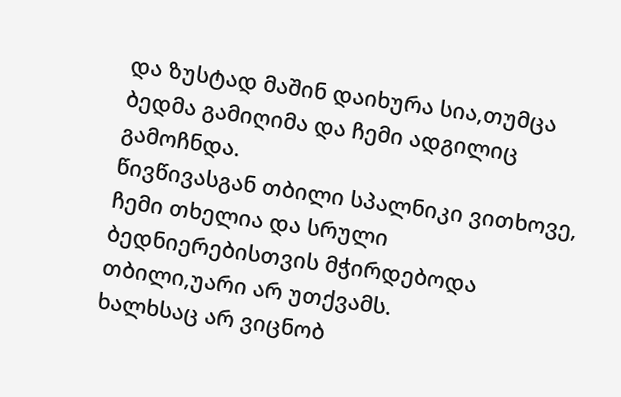და ზუსტად მაშინ დაიხურა სია,თუმცა ბედმა გამიღიმა და ჩემი ადგილიც გამოჩნდა.
წივწივასგან თბილი სპალნიკი ვითხოვე, ჩემი თხელია და სრული ბედნიერებისთვის მჭირდებოდა თბილი,უარი არ უთქვამს.
ხალხსაც არ ვიცნობ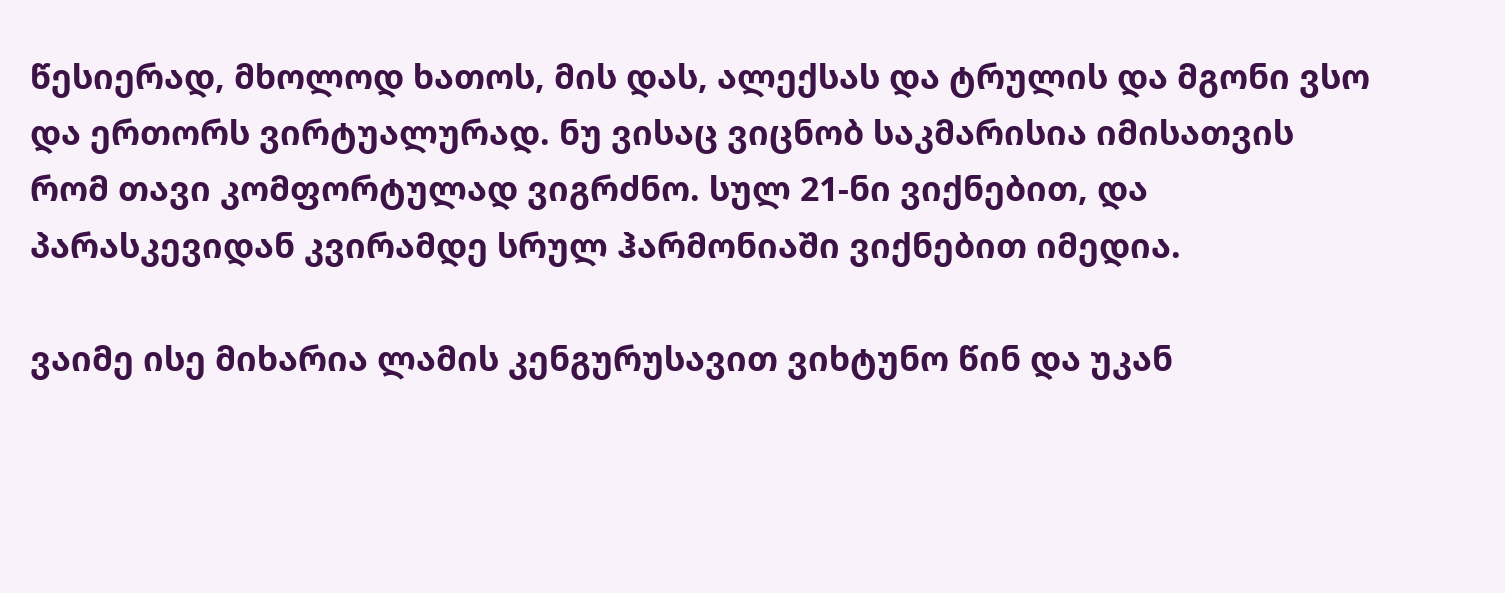წესიერად, მხოლოდ ხათოს, მის დას, ალექსას და ტრულის და მგონი ვსო და ერთორს ვირტუალურად. ნუ ვისაც ვიცნობ საკმარისია იმისათვის რომ თავი კომფორტულად ვიგრძნო. სულ 21-ნი ვიქნებით, და პარასკევიდან კვირამდე სრულ ჰარმონიაში ვიქნებით იმედია.

ვაიმე ისე მიხარია ლამის კენგურუსავით ვიხტუნო წინ და უკან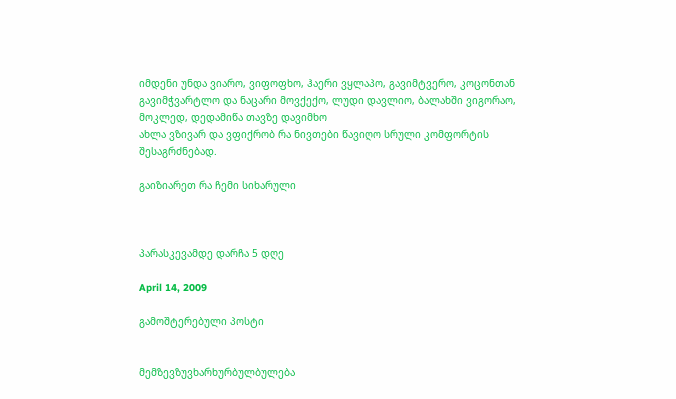იმდენი უნდა ვიარო, ვიფოფხო, ჰაერი ვყლაპო, გავიმტვერო, კოცონთან გავიმჭვარტლო და ნაცარი მოვქექო, ლუდი დავლიო, ბალახში ვიგორაო, მოკლედ, დედამიწა თავზე დავიმხო
ახლა ვზივარ და ვფიქრობ რა ნივთები წავიღო სრული კომფორტის შესაგრძნებად.

გაიზიარეთ რა ჩემი სიხარული



პარასკევამდე დარჩა 5 დღე

April 14, 2009

გამოშტერებული პოსტი


მემზევზუვხარხურბულბულება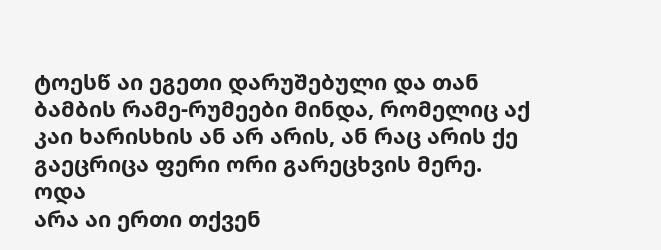ტოესწ აი ეგეთი დარუშებული და თან ბამბის რამე-რუმეები მინდა, რომელიც აქ კაი ხარისხის ან არ არის, ან რაც არის ქე გაეცრიცა ფერი ორი გარეცხვის მერე.
ოდა
არა აი ერთი თქვენ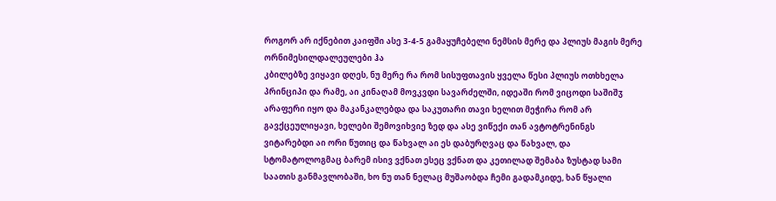როგორ არ იქნებით კაიფში ასე 3-4-5 გამაყუჩებელი ნემსის მერე და პლიუს მაგის მერე ორნიმესილდალეულები ჰა
კბილებზე ვიყავი დღეს, ნუ მერე რა რომ სისუფთავის ყველა წესი პლიუს ოთხხელა პრინციპი და რამე, აი კინაღამ მოვკვდი სავარძელში, იდეაში რომ ვიცოდი საშიშჳ არაფერი იყო და მაკანკალებდა და საკუთარი თავი ხელით მეჭირა რომ არ გავქცეულიყავი, ხელები შემოვიხვიე ზედ და ასე ვიწექი თან ავტოტრენინგს ვიტარებდი აი ორი წუთიც და წახვალ აი ეს დაბურღვაც და წახვალ, და სტომატოლოგმაც ბარემ ისივ ვქნათ ესეც ვქნათ და კეთილად შემაბა ზუსტად სამი საათის განმავლობაში, ხო ნუ თან ნელაც მუშაობდა ჩემი გადამკიდე, ხან წყალი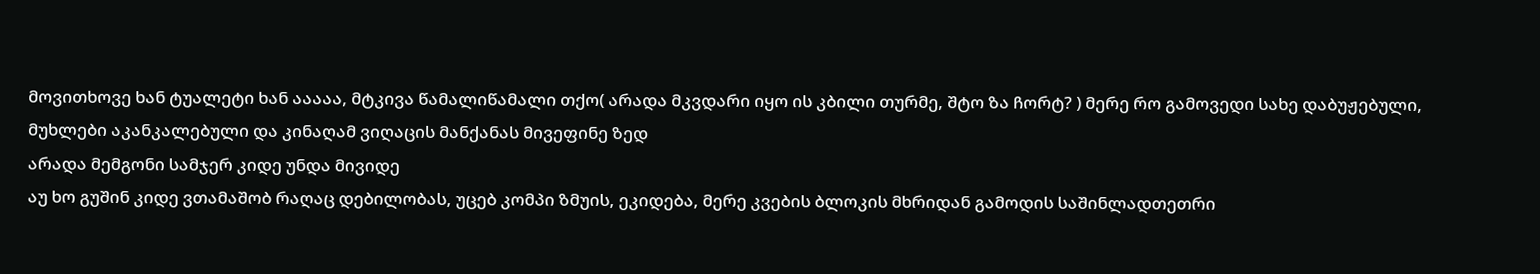მოვითხოვე ხან ტუალეტი ხან ააააა, მტკივა წამალიწამალი თქო( არადა მკვდარი იყო ის კბილი თურმე, შტო ზა ჩორტ? ) მერე რო გამოვედი სახე დაბუჟებული, მუხლები აკანკალებული და კინაღამ ვიღაცის მანქანას მივეფინე ზედ
არადა მემგონი სამჯერ კიდე უნდა მივიდე
აუ ხო გუშინ კიდე ვთამაშობ რაღაც დებილობას, უცებ კომპი ზმუის, ეკიდება, მერე კვების ბლოკის მხრიდან გამოდის საშინლადთეთრი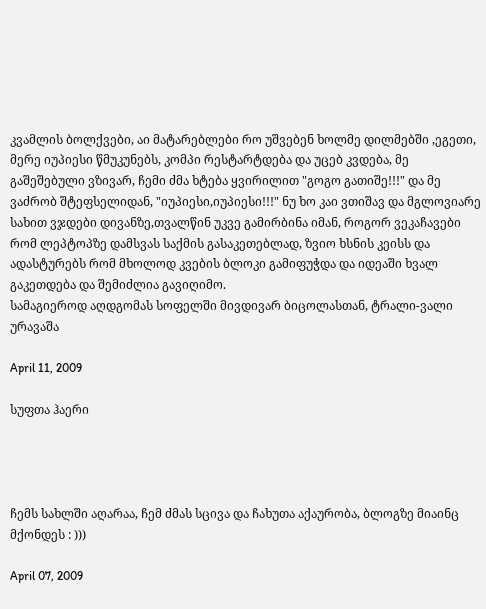კვამლის ბოლქვები, აი მატარებლები რო უშვებენ ხოლმე დილმებში ,ეგეთი, მერე იუპიესი წმუკუნებს, კომპი რესტარტდება და უცებ კვდება, მე გაშეშებული ვზივარ, ჩემი ძმა ხტება ყვირილით "გოგო გათიშე!!!" და მე ვაძრობ შტეფსელიდან, "იუპიესი,იუპიესი!!!" ნუ ხო კაი ვთიშავ და მგლოვიარე სახით ვჯდები დივანზე,თვალწინ უკვე გამირბინა იმან, როგორ ვეკაჩავები რომ ლეპტოპზე დამსვას საქმის გასაკეთებლად, ზვიო ხსნის კეისს და ადასტურებს რომ მხოლოდ კვების ბლოკი გამიფუჭდა და იდეაში ხვალ გაკეთდება და შემიძლია გავიღიმო.
სამაგიეროდ აღდგომას სოფელში მივდივარ ბიცოლასთან, ტრალი-ვალი ურავაშა

April 11, 2009

სუფთა ჰაერი




ჩემს სახლში აღარაა, ჩემ ძმას სცივა და ჩახუთა აქაურობა, ბლოგზე მიაინც მქონდეს : )))

April 07, 2009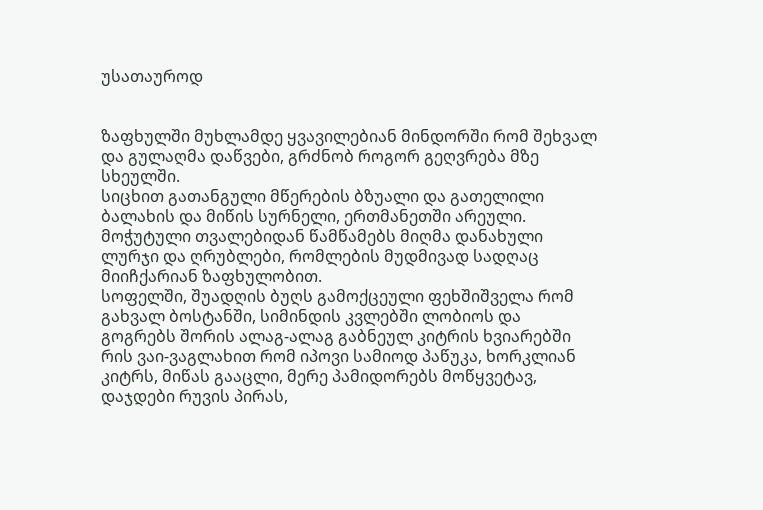უსათაუროდ


ზაფხულში მუხლამდე ყვავილებიან მინდორში რომ შეხვალ და გულაღმა დაწვები, გრძნობ როგორ გეღვრება მზე სხეულში.
სიცხით გათანგული მწერების ბზუალი და გათელილი ბალახის და მიწის სურნელი, ერთმანეთში არეული.
მოჭუტული თვალებიდან წამწამებს მიღმა დანახული ლურჯი და ღრუბლები, რომლების მუდმივად სადღაც მიიჩქარიან ზაფხულობით.
სოფელში, შუადღის ბუღს გამოქცეული ფეხშიშველა რომ გახვალ ბოსტანში, სიმინდის კვლებში ლობიოს და გოგრებს შორის ალაგ-ალაგ გაბნეულ კიტრის ხვიარებში რის ვაი-ვაგლახით რომ იპოვი სამიოდ პაწუკა, ხორკლიან კიტრს, მიწას გააცლი, მერე პამიდორებს მოწყვეტავ, დაჯდები რუვის პირას,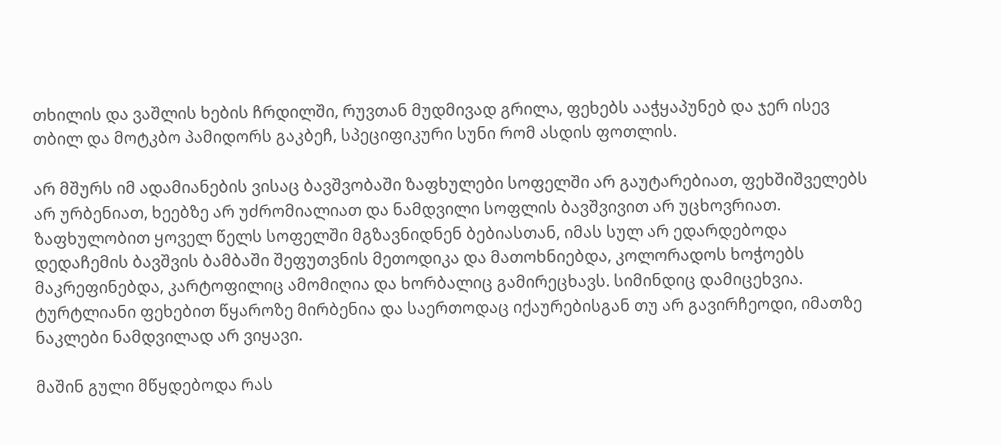თხილის და ვაშლის ხების ჩრდილში, რუვთან მუდმივად გრილა, ფეხებს ააჭყაპუნებ და ჯერ ისევ თბილ და მოტკბო პამიდორს გაკბეჩ, სპეციფიკური სუნი რომ ასდის ფოთლის.

არ მშურს იმ ადამიანების ვისაც ბავშვობაში ზაფხულები სოფელში არ გაუტარებიათ, ფეხშიშველებს არ ურბენიათ, ხეებზე არ უძრომიალიათ და ნამდვილი სოფლის ბავშვივით არ უცხოვრიათ. ზაფხულობით ყოველ წელს სოფელში მგზავნიდნენ ბებიასთან, იმას სულ არ ედარდებოდა დედაჩემის ბავშვის ბამბაში შეფუთვნის მეთოდიკა და მათოხნიებდა, კოლორადოს ხოჭოებს მაკრეფინებდა, კარტოფილიც ამომიღია და ხორბალიც გამირეცხავს. სიმინდიც დამიცეხვია. ტურტლიანი ფეხებით წყაროზე მირბენია და საერთოდაც იქაურებისგან თუ არ გავირჩეოდი, იმათზე ნაკლები ნამდვილად არ ვიყავი.

მაშინ გული მწყდებოდა რას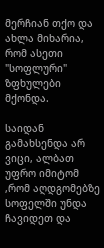მერჩიან თქო და ახლა მიხარია, რომ ასეთი "სოფლური" ზფხულები მქონდა.

საიდან გამახსენდა არ ვიცი, ალბათ უფრო იმიტომ ,რომ აღდგომებზე სოფელში უნდა ჩავიდეთ და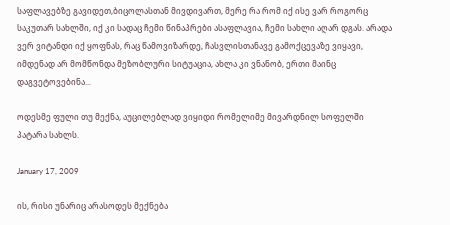საფლავებზე გავიდეთ,ბიცოლასთან მივდივართ, მერე რა რომ იქ ისე ვარ როგორც საკუთარ სახლში, იქ კი სადაც ჩემი წინაპრები ასაფლავია, ჩემი სახლი აღარ დგას. არადა ვერ ვიტანდი იქ ყოფნას, რაც წამოვიზარდე, ჩასვლისთანავე გამოქცევაზე ვიყავი, იმდენად არ მომწონდა მეზობლური სიტუაცია, ახლა კი ვნანობ, ერთი მაინც დაგვეტოვებინა...

ოდესმე ფული თუ მექნა, აუცილებლად ვიყიდი რომელიმე მივარდნილ სოფელში პატარა სახლს.

January 17, 2009

ის, რისი უნარიც არასოდეს მექნება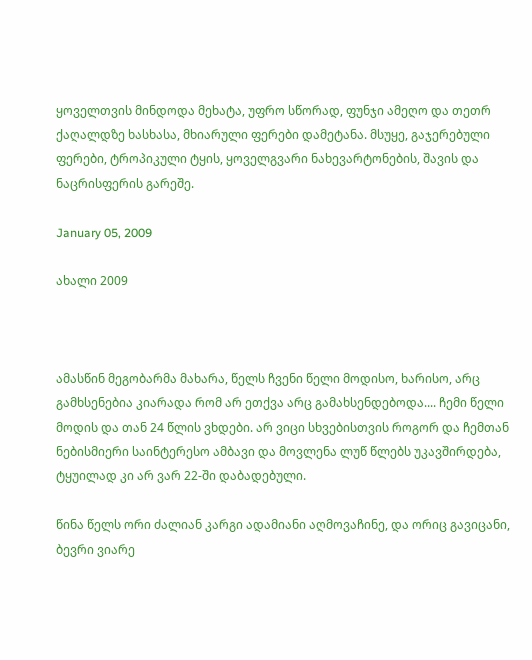ყოველთვის მინდოდა მეხატა, უფრო სწორად, ფუნჯი ამეღო და თეთრ ქაღალდზე ხასხასა, მხიარული ფერები დამეტანა. მსუყე, გაჯერებული ფერები, ტროპიკული ტყის, ყოველგვარი ნახევარტონების, შავის და ნაცრისფერის გარეშე.

January 05, 2009

ახალი 2009



ამასწინ მეგობარმა მახარა, წელს ჩვენი წელი მოდისო, ხარისო, არც გამხსენებია კიარადა რომ არ ეთქვა არც გამახსენდებოდა.... ჩემი წელი მოდის და თან 24 წლის ვხდები. არ ვიცი სხვებისთვის როგორ და ჩემთან ნებისმიერი საინტერესო ამბავი და მოვლენა ლუწ წლებს უკავშირდება, ტყუილად კი არ ვარ 22-ში დაბადებული.

წინა წელს ორი ძალიან კარგი ადამიანი აღმოვაჩინე, და ორიც გავიცანი, ბევრი ვიარე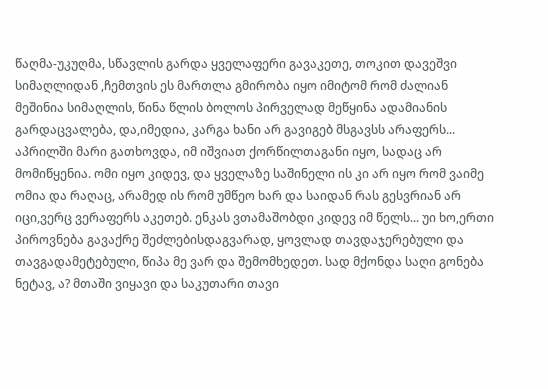წაღმა-უკუღმა, სწავლის გარდა ყველაფერი გავაკეთე, თოკით დავეშვი სიმაღლიდან ,ჩემთვის ეს მართლა გმირობა იყო იმიტომ რომ ძალიან მეშინია სიმაღლის, წინა წლის ბოლოს პირველად მეწყინა ადამიანის გარდაცვალება, და,იმედია, კარგა ხანი არ გავიგებ მსგავსს არაფერს... აპრილში მარი გათხოვდა, იმ იშვიათ ქორწილთაგანი იყო, სადაც არ მომიწყენია. ომი იყო კიდევ, და ყველაზე საშინელი ის კი არ იყო რომ ვაიმე ომია და რაღაც, არამედ ის რომ უმწეო ხარ და საიდან რას გესვრიან არ იცი,ვერც ვერაფერს აკეთებ. ენკას ვთამაშობდი კიდევ იმ წელს... უი ხო,ერთი პიროვნება გავაქრე შეძლებისდაგვარად, ყოვლად თავდაჯერებული და თავგადამეტებული, წიპა მე ვარ და შემომხედეთ. სად მქონდა საღი გონება ნეტავ, ა? მთაში ვიყავი და საკუთარი თავი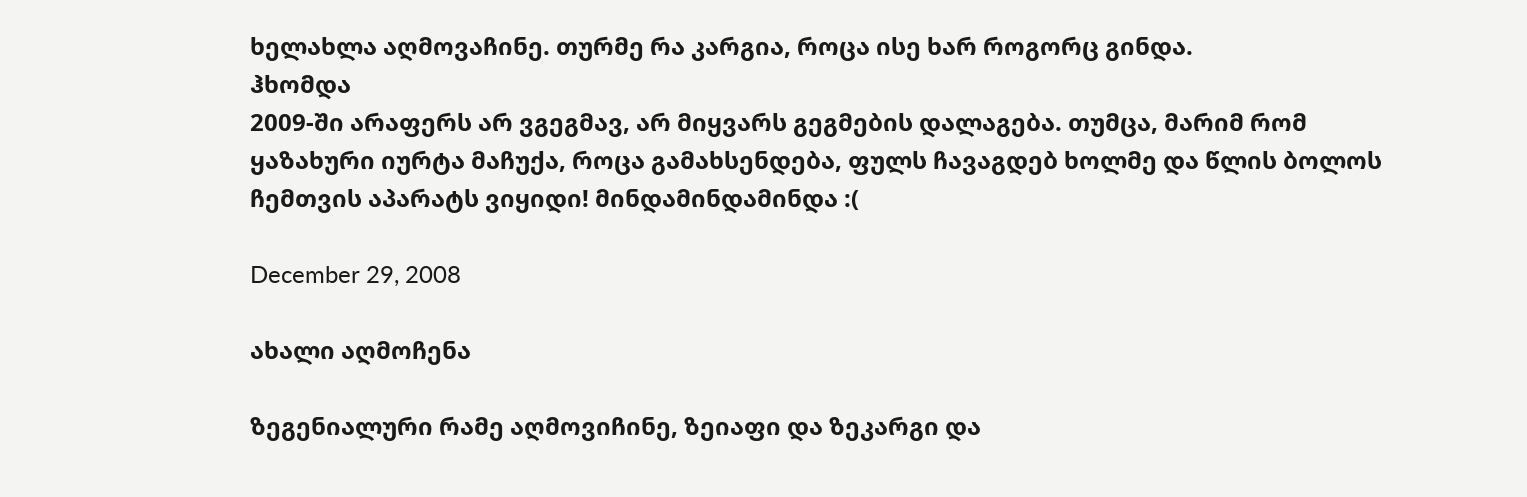ხელახლა აღმოვაჩინე. თურმე რა კარგია, როცა ისე ხარ როგორც გინდა.
ჰხომდა
2009-ში არაფერს არ ვგეგმავ, არ მიყვარს გეგმების დალაგება. თუმცა, მარიმ რომ ყაზახური იურტა მაჩუქა, როცა გამახსენდება, ფულს ჩავაგდებ ხოლმე და წლის ბოლოს ჩემთვის აპარატს ვიყიდი! მინდამინდამინდა :(

December 29, 2008

ახალი აღმოჩენა

ზეგენიალური რამე აღმოვიჩინე, ზეიაფი და ზეკარგი და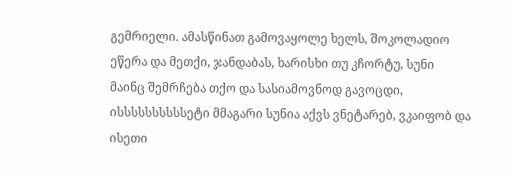გემრიელი. ამასწინათ გამოვაყოლე ხელს, შოკოლადიო ეწერა და მეთქი, ჯანდაბას, ხარისხი თუ კჩორტუ, სუნი მაინც შემრჩება თქო და სასიამოვნოდ გავოცდი, ისსსსსსსსსსეტი მმაგარი სუნია აქვს ვნეტარებ, ვკაიფობ და ისეთი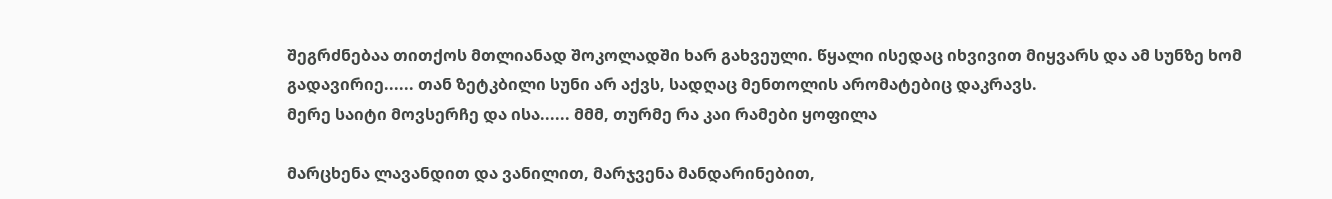შეგრძნებაა თითქოს მთლიანად შოკოლადში ხარ გახვეული. წყალი ისედაც იხვივით მიყვარს და ამ სუნზე ხომ გადავირიე...... თან ზეტკბილი სუნი არ აქვს, სადღაც მენთოლის არომატებიც დაკრავს.
მერე საიტი მოვსერჩე და ისა...... მმმ, თურმე რა კაი რამები ყოფილა

მარცხენა ლავანდით და ვანილით, მარჯვენა მანდარინებით,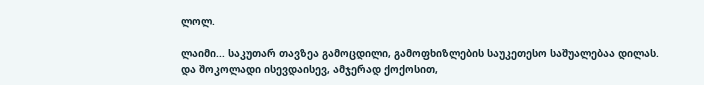ლოლ.

ლაიმი... საკუთარ თავზეა გამოცდილი, გამოფხიზლების საუკეთესო საშუალებაა დილას.
და შოკოლადი ისევდაისევ, ამჯერად ქოქოსით,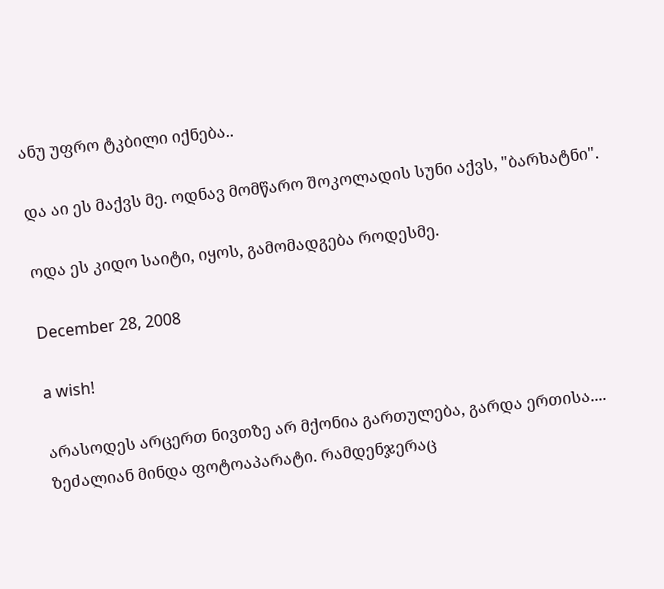ანუ უფრო ტკბილი იქნება..

და აი ეს მაქვს მე. ოდნავ მომწარო შოკოლადის სუნი აქვს, "ბარხატნი".

ოდა ეს კიდო საიტი, იყოს, გამომადგება როდესმე.

December 28, 2008

a wish!

არასოდეს არცერთ ნივთზე არ მქონია გართულება, გარდა ერთისა.... ზეძალიან მინდა ფოტოაპარატი. რამდენჯერაც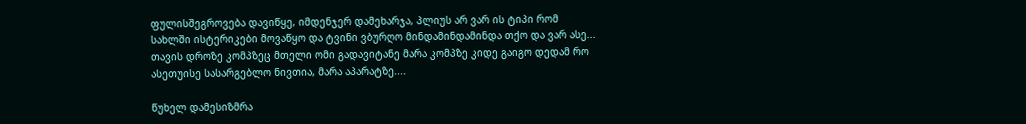ფულისშეგროვება დავიწყე, იმდენჯერ დამეხარჯა, პლიუს არ ვარ ის ტიპი რომ სახლში ისტერიკები მოვაწყო და ტვინი ვბურღო მინდამინდამინდა თქო და ვარ ასე... თავის დროზე კომპზეც მთელი ომი გადავიტანე მარა კომპზე კიდე გაიგო დედამ რო ასეთუისე სასარგებლო ნივთია, მარა აპარატზე....

წუხელ დამესიზმრა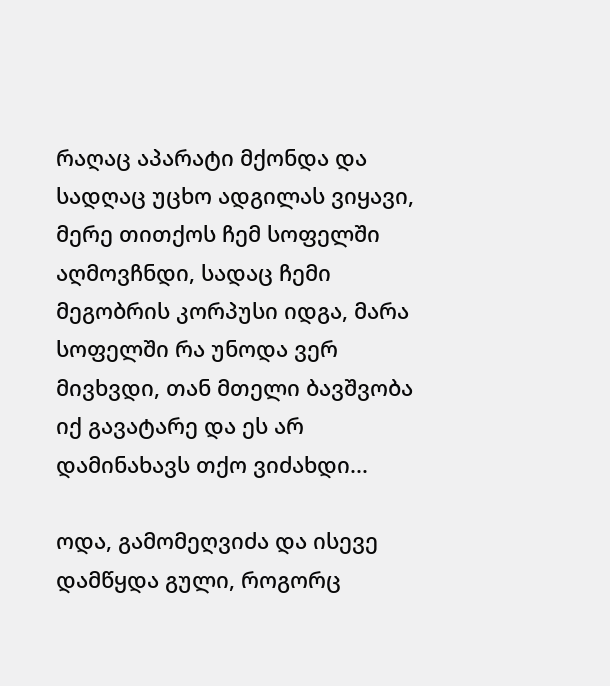რაღაც აპარატი მქონდა და სადღაც უცხო ადგილას ვიყავი, მერე თითქოს ჩემ სოფელში აღმოვჩნდი, სადაც ჩემი მეგობრის კორპუსი იდგა, მარა სოფელში რა უნოდა ვერ მივხვდი, თან მთელი ბავშვობა იქ გავატარე და ეს არ დამინახავს თქო ვიძახდი...

ოდა, გამომეღვიძა და ისევე დამწყდა გული, როგორც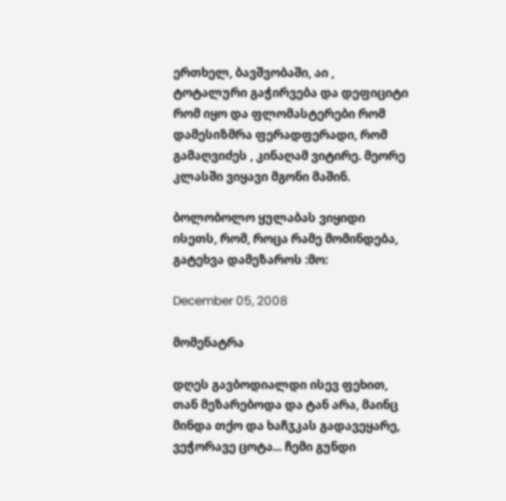ერთხელ, ბავშვობაში, აი , ტოტალური გაჭირვება და დეფიციტი რომ იყო და ფლომასტერები რომ დამესიზმრა ფერადფერადი, რომ გამაღვიძეს , კინაღამ ვიტირე. მეორე კლასში ვიყავი მგონი მაშინ.

ბოლობოლო ყულაბას ვიყიდი ისეთს, რომ, როცა რამე მომინდება, გატეხვა დამეზაროს :მო:

December 05, 2008

მომენატრა

დღეს გავბოდიალდი ისევ ფეხით, თან მეზარებოდა და ტან არა, მაინც მინდა თქო და ხაჩჳკას გადავეყარე, ვეჭორავე ცოტა... ჩემი გუნდი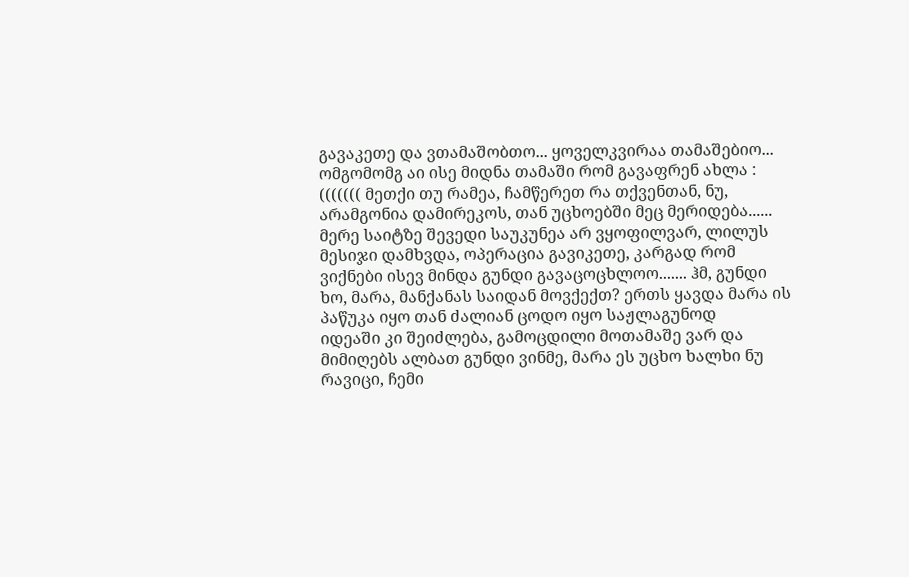გავაკეთე და ვთამაშობთო... ყოველკვირაა თამაშებიო... ომგომომგ აი ისე მიდნა თამაში რომ გავაფრენ ახლა : ((((((( მეთქი თუ რამეა, ჩამწერეთ რა თქვენთან, ნუ, არამგონია დამირეკოს, თან უცხოებში მეც მერიდება......
მერე საიტზე შევედი საუკუნეა არ ვყოფილვარ, ლილუს მესიჯი დამხვდა, ოპერაცია გავიკეთე, კარგად რომ ვიქნები ისევ მინდა გუნდი გავაცოცხლოო....... ჰმ, გუნდი ხო, მარა, მანქანას საიდან მოვქექთ? ერთს ყავდა მარა ის პაწუკა იყო თან ძალიან ცოდო იყო საჟლაგუნოდ
იდეაში კი შეიძლება, გამოცდილი მოთამაშე ვარ და მიმიღებს ალბათ გუნდი ვინმე, მარა ეს უცხო ხალხი ნუ რავიცი, ჩემი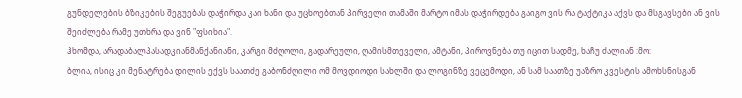გუნდელების ბზიკების შეგუებას დაჭირდა კაი ხანი და უცხოებთან პირველი თამაში მარტო იმას დაჭირდება გაიგო ვის რა ტაქტიკა აქვს და მსგავსები ან ვის შეიძლება რამე უთხრა და ვინ "ფსიხია".
ჰხომდა, არადაბალპასადკიანმანქანიანი, კარგი მძღოლი, გადარეული, ღამისმთეველი, ამტანი, პიროვნება თუ იცით სადმე, ხაჩუ ძალიან :მო:
ბლია, ისიც კი მენატრება დილის ექვს საათძე გაბონძღილი ომ მოვდიოდი სახლში და ლოგინზე ვეცემოდი, ან სამ საათზე უაზრო კვესტის ამოხსნისგან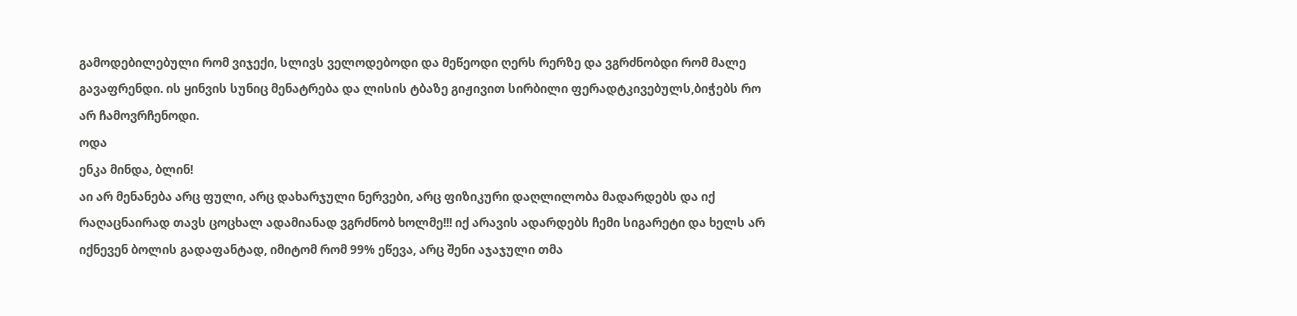გამოდებილებული რომ ვიჯექი, სლივს ველოდებოდი და მეწეოდი ღერს რერზე და ვგრძნობდი რომ მალე გავაფრენდი. ის ყინვის სუნიც მენატრება და ლისის ტბაზე გიჟივით სირბილი ფერადტკივებულს,ბიჭებს რო არ ჩამოვრჩენოდი.
ოდა
ენკა მინდა, ბლინ!
აი არ მენანება არც ფული, არც დახარჯული ნერვები, არც ფიზიკური დაღლილობა მადარდებს და იქ რაღაცნაირად თავს ცოცხალ ადამიანად ვგრძნობ ხოლმე!!! იქ არავის ადარდებს ჩემი სიგარეტი და ხელს არ იქნევენ ბოლის გადაფანტად, იმიტომ რომ 99% ეწევა, არც შენი აჯაჯული თმა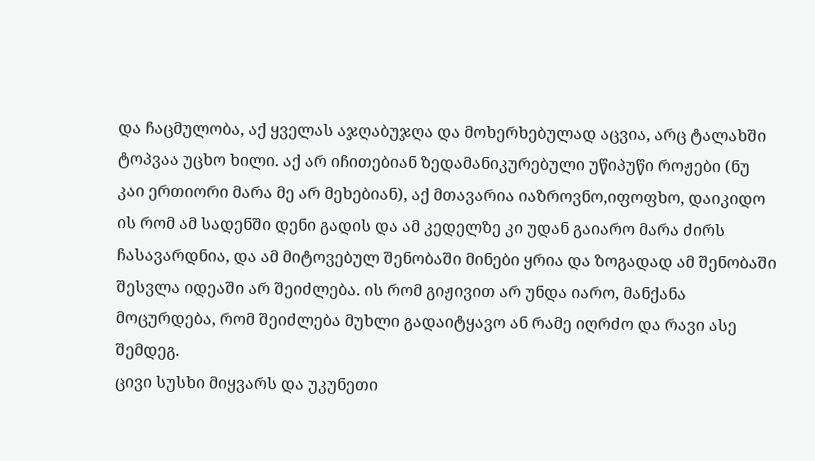და ჩაცმულობა, აქ ყველას აჯღაბუჯღა და მოხერხებულად აცვია, არც ტალახში ტოპვაა უცხო ხილი. აქ არ იჩითებიან ზედამანიკურებული უწიპუწი როჟები (ნუ კაი ერთიორი მარა მე არ მეხებიან), აქ მთავარია იაზროვნო,იფოფხო, დაიკიდო ის რომ ამ სადენში დენი გადის და ამ კედელზე კი უდან გაიარო მარა ძირს ჩასავარდნია, და ამ მიტოვებულ შენობაში მინები ყრია და ზოგადად ამ შენობაში შესვლა იდეაში არ შეიძლება. ის რომ გიჟივით არ უნდა იარო, მანქანა მოცურდება, რომ შეიძლება მუხლი გადაიტყავო ან რამე იღრძო და რავი ასე შემდეგ.
ცივი სუსხი მიყვარს და უკუნეთი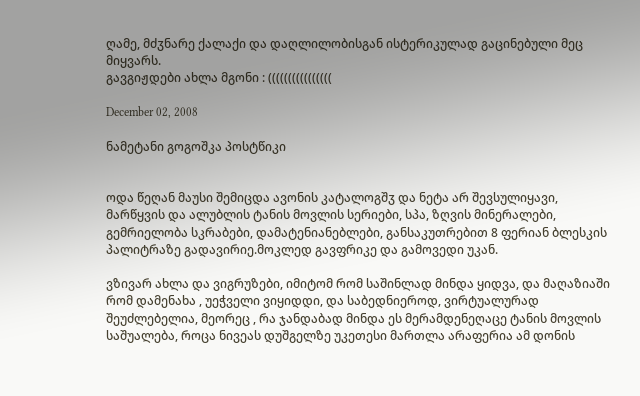ღამე, მძჳნარე ქალაქი და დაღლილობისგან ისტერიკულად გაცინებული მეც მიყვარს.
გავგიჟდები ახლა მგონი : ((((((((((((((((

December 02, 2008

ნამეტანი გოგოშკა პოსტწიკი


ოდა წეღან მაუსი შემიცდა ავონის კატალოგშჳ და ნეტა არ შევსულიყავი, მარწყვის და ალუბლის ტანის მოვლის სერიები, სპა, ზღვის მინერალები, გემრიელობა სკრაბები, დამატენიანებლები, განსაკუთრებით 8 ფერიან ბლესკის პალიტრაზე გადავირიე.მოკლედ გავფრიკე და გამოვედი უკან.

ვზივარ ახლა და ვიგრუზები, იმიტომ რომ საშინლად მინდა ყიდვა, და მაღაზიაში რომ დამენახა , უეჭველი ვიყიდდი, და საბედნიეროდ, ვირტუალურად შეუძლებელია, მეორეც , რა ჯანდაბად მინდა ეს მერამდენეღაცე ტანის მოვლის საშუალება, როცა ნივეას დუშგელზე უკეთესი მართლა არაფერია ამ დონის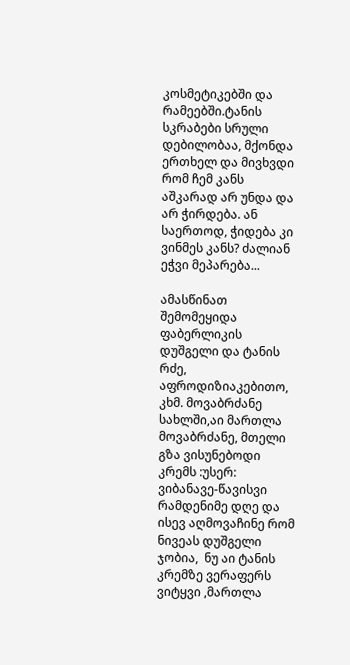კოსმეტიკებში და რამეებში.ტანის სკრაბები სრული დებილობაა, მქონდა ერთხელ და მივხვდი რომ ჩემ კანს აშკარად არ უნდა და არ ჭირდება. ან საერთოდ, ჭიდება კი ვინმეს კანს? ძალიან ეჭვი მეპარება...

ამასწინათ შემომეყიდა ფაბერლიკის დუშგელი და ტანის რძე, აფროდიზიაკებითო, კხმ. მოვაბრძანე სახლში,აი მართლა მოვაბრძანე, მთელი გზა ვისუნებოდი კრემს :უსერ: ვიბანავე-წავისვი რამდენიმე დღე და ისევ აღმოვაჩინე რომ ნივეას დუშგელი ჯობია,  ნუ აი ტანის კრემზე ვერაფერს ვიტყვი ,მართლა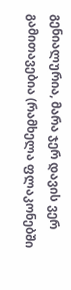გენიალურია, მარა ჯერ დავის ვერ გამითავებია (რამხელა ფლაკონებში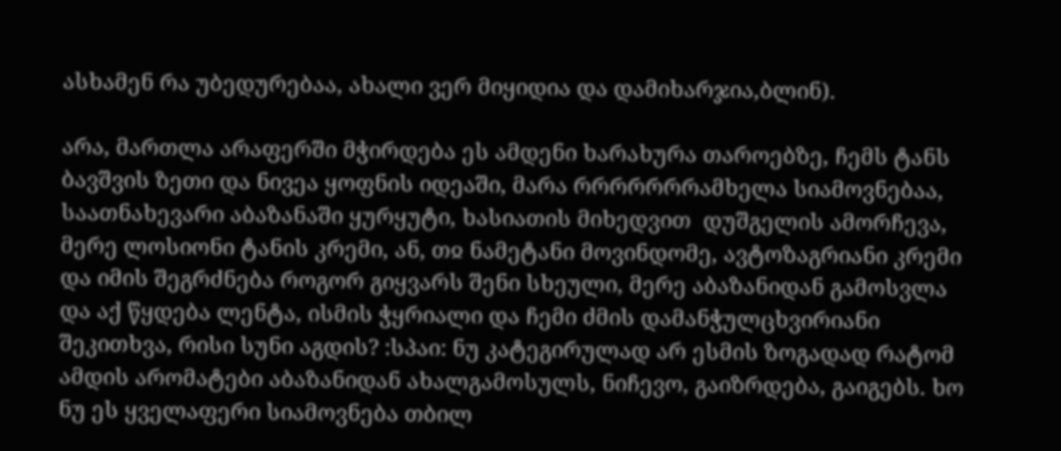ასხამენ რა უბედურებაა, ახალი ვერ მიყიდია და დამიხარჯია,ბლინ).

არა, მართლა არაფერში მჭირდება ეს ამდენი ხარახურა თაროებზე, ჩემს ტანს ბავშვის ზეთი და ნივეა ყოფნის იდეაში, მარა რრრრრრრამხელა სიამოვნებაა, საათნახევარი აბაზანაში ყურყუტი, ხასიათის მიხედვით  დუშგელის ამორჩევა, მერე ლოსიონი ტანის კრემი, ან, თჲ ნამეტანი მოვინდომე, ავტოზაგრიანი კრემი და იმის შეგრძნება როგორ გიყვარს შენი სხეული, მერე აბაზანიდან გამოსვლა და აქ წყდება ლენტა, ისმის ჭყრიალი და ჩემი ძმის დამანჭულცხვირიანი შეკითხვა, რისი სუნი აგდის? :სპაი: ნუ კატეგირულად არ ესმის ზოგადად რატომ ამდის არომატები აბაზანიდან ახალგამოსულს, ნიჩევო, გაიზრდება, გაიგებს. ხო ნუ ეს ყველაფერი სიამოვნება თბილ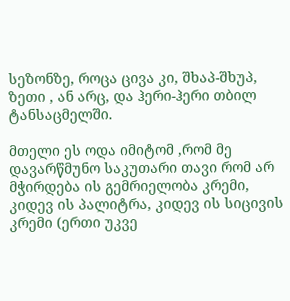სეზონზე, როცა ცივა კი, შხაპ-შხუპ, ზეთი , ან არც, და ჰერი-ჰერი თბილ ტანსაცმელში.

მთელი ეს ოდა იმიტომ ,რომ მე დავარწმუნო საკუთარი თავი რომ არ მჭირდება ის გემრიელობა კრემი, კიდევ ის პალიტრა, კიდევ ის სიცივის კრემი (ერთი უკვე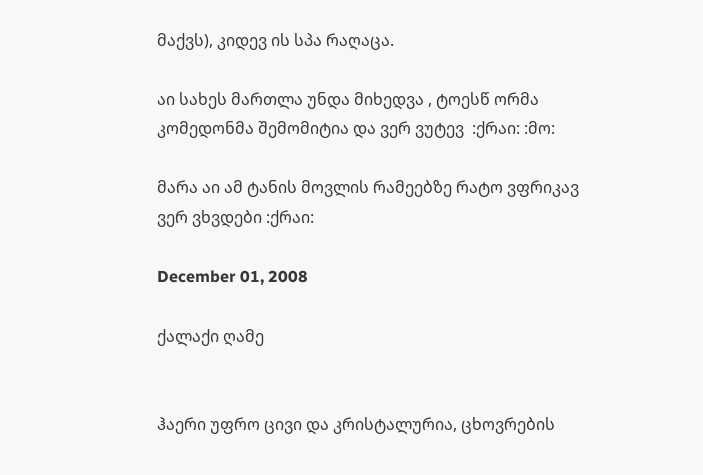მაქვს), კიდევ ის სპა რაღაცა.

აი სახეს მართლა უნდა მიხედვა , ტოესწ ორმა კომედონმა შემომიტია და ვერ ვუტევ  :ქრაი: :მო:

მარა აი ამ ტანის მოვლის რამეებზე რატო ვფრიკავ ვერ ვხვდები :ქრაი:

December 01, 2008

ქალაქი ღამე


ჰაერი უფრო ცივი და კრისტალურია, ცხოვრების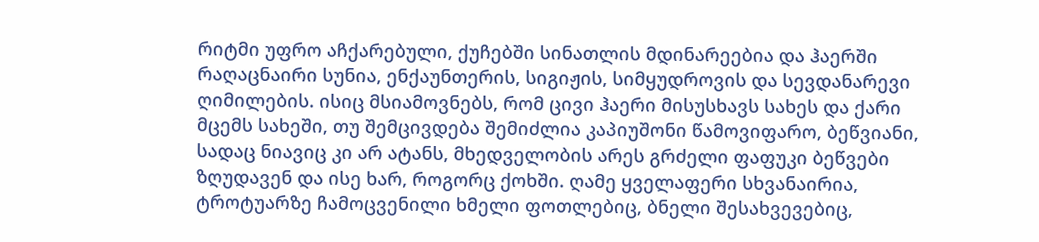რიტმი უფრო აჩქარებული, ქუჩებში სინათლის მდინარეებია და ჰაერში რაღაცნაირი სუნია, ენქაუნთერის, სიგიჟის, სიმყუდროვის და სევდანარევი ღიმილების. ისიც მსიამოვნებს, რომ ცივი ჰაერი მისუსხავს სახეს და ქარი მცემს სახეში, თუ შემცივდება შემიძლია კაპიუშონი წამოვიფარო, ბეწვიანი, სადაც ნიავიც კი არ ატანს, მხედველობის არეს გრძელი ფაფუკი ბეწვები ზღუდავენ და ისე ხარ, როგორც ქოხში. ღამე ყველაფერი სხვანაირია, ტროტუარზე ჩამოცვენილი ხმელი ფოთლებიც, ბნელი შესახვევებიც,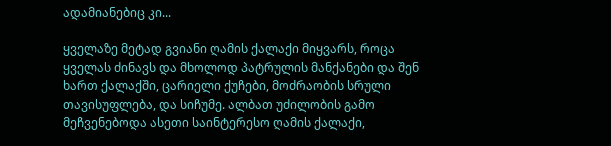ადამიანებიც კი...

ყველაზე მეტად გვიანი ღამის ქალაქი მიყვარს, როცა ყველას ძინავს და მხოლოდ პატრულის მანქანები და შენ ხართ ქალაქში, ცარიელი ქუჩები, მოძრაობის სრული თავისუფლება, და სიჩუმე. ალბათ უძილობის გამო მეჩვენებოდა ასეთი საინტერესო ღამის ქალაქი,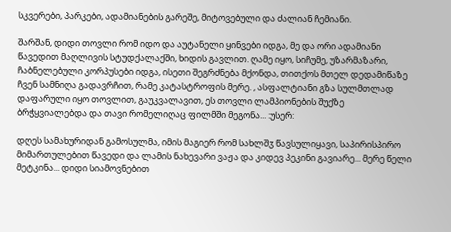სკვერები, პარკები, ადამიანების გარეშე, მიტოვებული და ძალიან ჩემიანი.

შარშან, დიდი თოვლი რომ იდო და აუტანელი ყინვები იდგა, მე და ორი ადამიანი წავედით მაღლივის სტუდქალაქში, ხიდის გავლით. ღამე იყო, სიჩუმე, უზარმაზარი, ჩაბნელებული კორპუსები იდგა, ისეთი შეგრძნება მქონდა, თითქოს მთელ დედამიწაზე ჩვენ სამნიღა გადავრჩით, რამე კატასტროფის მერე. , ასფალტიანი გზა სულმთლად დაფარული იყო თოვლით, გაუკვალავით, ეს თოვლი ლამპიონების შუქზე ბრჭყვიალებდა და თავი რომელიღაც ფილმში მეგონა... :უსერ:

დღეს სამახურიდან გამოსულმა, იმის მაგიერ რომ სახლშჳ წავსულიყავი, საპირისპირო მიმართულებით წავედი და ლამის ნახევარი ვაჟა და კიდევ პეკინი გავიარე... მერე წელი მეტკინა... დიდი სიამოვნებით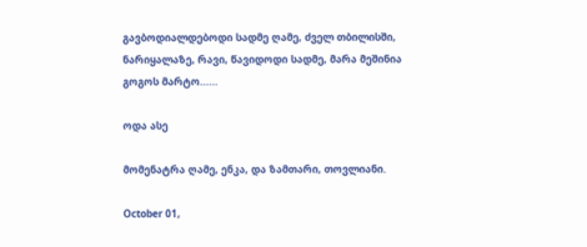გავბოდიალდებოდი სადმე ღამე, ძველ თბილისში, ნარიყალაზე, რავი, წავიდოდი სადმე, მარა მეშინია გოგოს მარტო......

ოდა ასე

მომენატრა ღამე, ენკა, და ზამთარი, თოვლიანი.

October 01,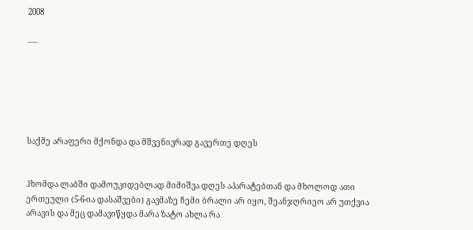2008

.....






საქმე არაფერი მქონდა და მშვენივრად გავერთე დღეს


ჰხომდა ლაბში დამოუკიდებლად მიმიშვა დღეს აპარატებთან და მხოლოდ ათი ერთეული (5-6-ია დასაშვები) გავმაზე ჩემი ბრალი არ იყო, შეანჯღრიეო არ უთქვია არავის და მეც დამავიწყდა მარა ზატო ახლა რა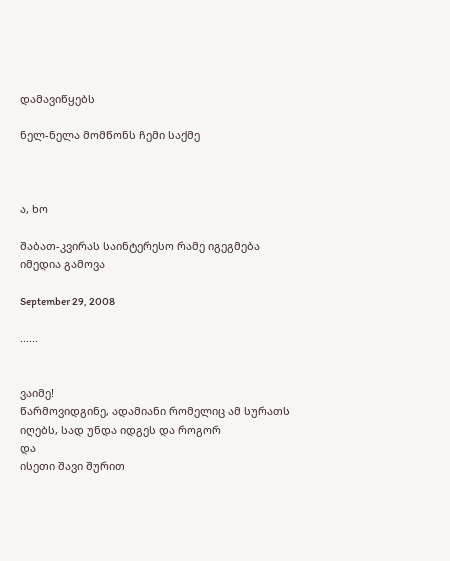დამავიწყებს

ნელ-ნელა მომწონს ჩემი საქმე



ა, ხო

შაბათ-კვირას საინტერესო რამე იგეგმება იმედია გამოვა

September 29, 2008

......


ვაიმე!
წარმოვიდგინე, ადამიანი რომელიც ამ სურათს იღებს, სად უნდა იდგეს და როგორ
და
ისეთი შავი შურით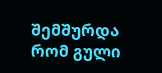შემშურდა რომ გული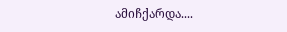ამიჩქარდა....